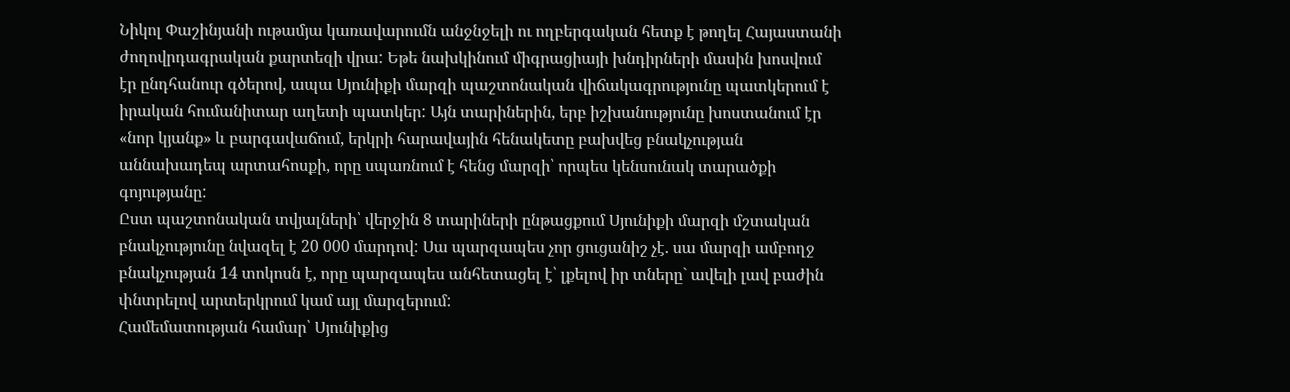Նիկոլ Փաշինյանի ութամյա կառավարումն անջնջելի ու ողբերգական հետք է թողել Հայաստանի ժողովրդագրական քարտեզի վրա: Եթե նախկինում միգրացիայի խնդիրների մասին խոսվում էր ընդհանուր գծերով, ապա Սյունիքի մարզի պաշտոնական վիճակագրությունը պատկերում է իրական հումանիտար աղետի պատկեր: Այն տարիներին, երբ իշխանությունը խոստանում էր «նոր կյանք» և բարգավաճում, երկրի հարավային հենակետը բախվեց բնակչության աննախադեպ արտահոսքի, որը սպառնում է հենց մարզի՝ որպես կենսունակ տարածքի գոյությանը:
Ըստ պաշտոնական տվյալների՝ վերջին 8 տարիների ընթացքում Սյունիքի մարզի մշտական բնակչությունը նվազել է 20 000 մարդով: Սա պարզապես չոր ցուցանիշ չէ. սա մարզի ամբողջ բնակչության 14 տոկոսն է, որը պարզապես անհետացել է՝ լքելով իր տները` ավելի լավ բաժին փնտրելով արտերկրում կամ այլ մարզերում:
Համեմատության համար՝ Սյունիքից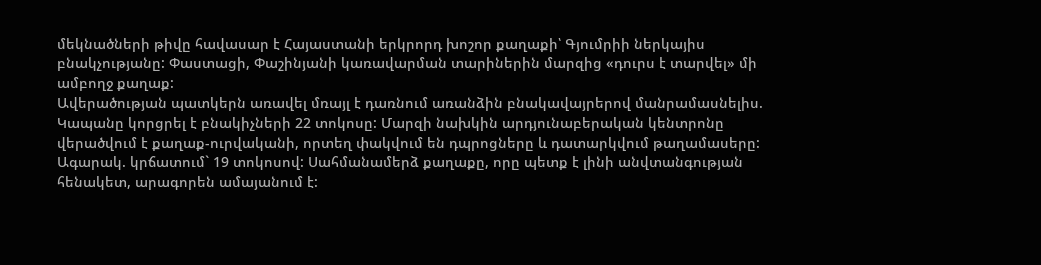մեկնածների թիվը հավասար է Հայաստանի երկրորդ խոշոր քաղաքի՝ Գյումրիի ներկայիս բնակչությանը: Փաստացի, Փաշինյանի կառավարման տարիներին մարզից «դուրս է տարվել» մի ամբողջ քաղաք:
Ավերածության պատկերն առավել մռայլ է դառնում առանձին բնակավայրերով մանրամասնելիս.
Կապանը կորցրել է բնակիչների 22 տոկոսը: Մարզի նախկին արդյունաբերական կենտրոնը վերածվում է քաղաք-ուրվականի, որտեղ փակվում են դպրոցները և դատարկվում թաղամասերը:
Ագարակ. կրճատում` 19 տոկոսով: Սահմանամերձ քաղաքը, որը պետք է լինի անվտանգության հենակետ, արագորեն ամայանում է: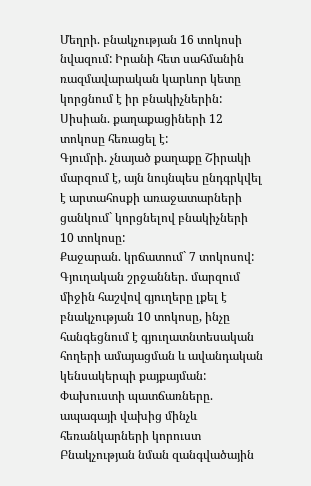Մեղրի. բնակչության 16 տոկոսի նվազում: Իրանի հետ սահմանին ռազմավարական կարևոր կետը կորցնում է իր բնակիչներին:
Սիսիան. քաղաքացիների 12 տոկոսը հեռացել է:
Գյումրի. չնայած քաղաքը Շիրակի մարզում է, այն նույնպես ընդգրկվել է արտահոսքի առաջատարների ցանկում` կորցնելով բնակիչների 10 տոկոսը:
Քաջարան. կրճատում` 7 տոկոսով:
Գյուղական շրջաններ. մարզում միջին հաշվով գյուղերը լքել է բնակչության 10 տոկոսը, ինչը հանգեցնում է գյուղատնտեսական հողերի ամայացման և ավանդական կենսակերպի քայքայման:
Փախուստի պատճառները. ապագայի վախից մինչև հեռանկարների կորուստ
Բնակչության նման զանգվածային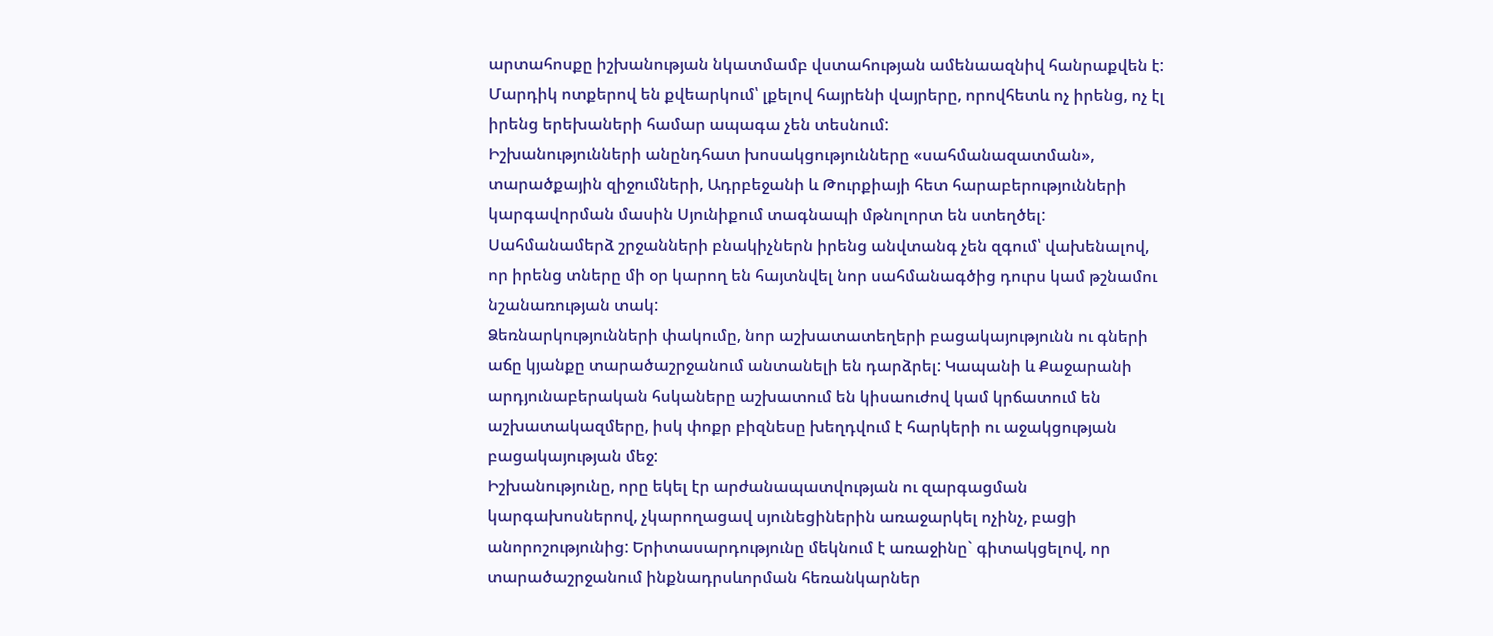արտահոսքը իշխանության նկատմամբ վստահության ամենաազնիվ հանրաքվեն է: Մարդիկ ոտքերով են քվեարկում՝ լքելով հայրենի վայրերը, որովհետև ոչ իրենց, ոչ էլ իրենց երեխաների համար ապագա չեն տեսնում:
Իշխանությունների անընդհատ խոսակցությունները «սահմանազատման», տարածքային զիջումների, Ադրբեջանի և Թուրքիայի հետ հարաբերությունների կարգավորման մասին Սյունիքում տագնապի մթնոլորտ են ստեղծել: Սահմանամերձ շրջանների բնակիչներն իրենց անվտանգ չեն զգում՝ վախենալով, որ իրենց տները մի օր կարող են հայտնվել նոր սահմանագծից դուրս կամ թշնամու նշանառության տակ:
Ձեռնարկությունների փակումը, նոր աշխատատեղերի բացակայությունն ու գների աճը կյանքը տարածաշրջանում անտանելի են դարձրել: Կապանի և Քաջարանի արդյունաբերական հսկաները աշխատում են կիսաուժով կամ կրճատում են աշխատակազմերը, իսկ փոքր բիզնեսը խեղդվում է հարկերի ու աջակցության բացակայության մեջ:
Իշխանությունը, որը եկել էր արժանապատվության ու զարգացման կարգախոսներով, չկարողացավ սյունեցիներին առաջարկել ոչինչ, բացի անորոշությունից: Երիտասարդությունը մեկնում է առաջինը` գիտակցելով, որ տարածաշրջանում ինքնադրսևորման հեռանկարներ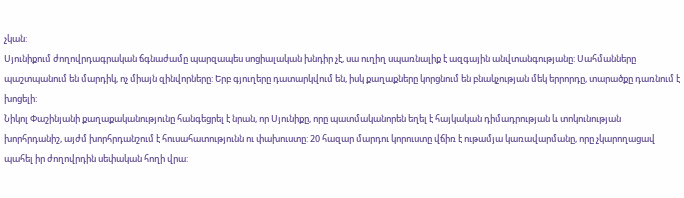չկան:
Սյունիքում ժողովրդագրական ճգնաժամը պարզապես սոցիալական խնդիր չէ, սա ուղիղ սպառնալիք է ազգային անվտանգությանը: Սահմանները պաշտպանում են մարդիկ, ոչ միայն զինվորները: Երբ գյուղերը դատարկվում են, իսկ քաղաքները կորցնում են բնակչության մեկ երրորդը, տարածքը դառնում է խոցելի:
Նիկոլ Փաշինյանի քաղաքականությունը հանգեցրել է նրան, որ Սյունիքը, որը պատմականորեն եղել է հայկական դիմադրության և տոկունության խորհրդանիշ, այժմ խորհրդանշում է հուսահատությունն ու փախուստը: 20 հազար մարդու կորուստը վճիռ է ութամյա կառավարմանը, որը չկարողացավ պահել իր ժողովրդին սեփական հողի վրա: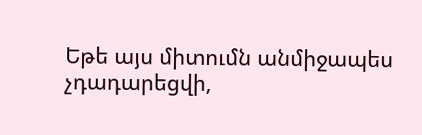Եթե այս միտումն անմիջապես չդադարեցվի,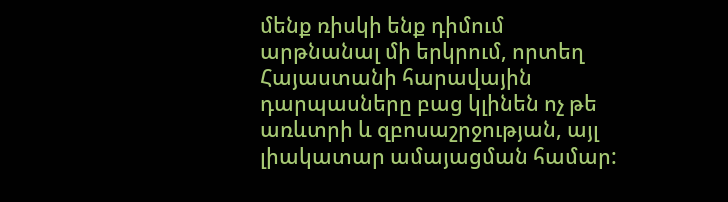մենք ռիսկի ենք դիմում արթնանալ մի երկրում, որտեղ Հայաստանի հարավային դարպասները բաց կլինեն ոչ թե առևտրի և զբոսաշրջության, այլ լիակատար ամայացման համար: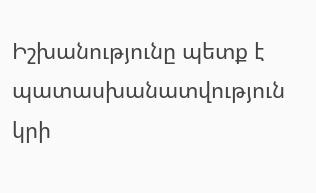Իշխանությունը պետք է պատասխանատվություն կրի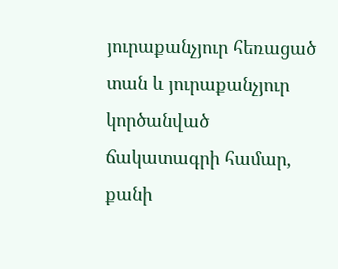յուրաքանչյուր հեռացած տան և յուրաքանչյուր կործանված ճակատագրի համար, քանի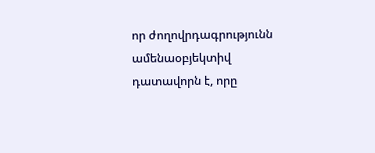որ ժողովրդագրությունն ամենաօբյեկտիվ դատավորն է, որը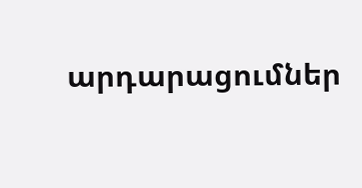արդարացումներ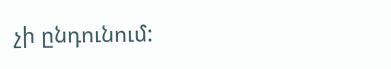չի ընդունում: